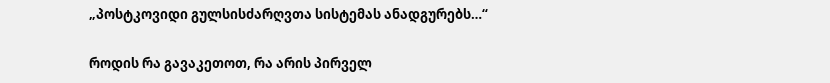„პოსტკოვიდი გულსისძარღვთა სისტემას ანადგურებს…“

როდის რა გავაკეთოთ, რა არის პირველ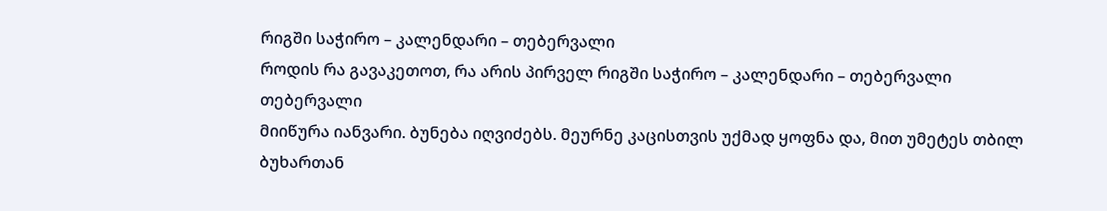რიგში საჭირო – კალენდარი – თებერვალი
როდის რა გავაკეთოთ, რა არის პირველ რიგში საჭირო – კალენდარი – თებერვალი
თებერვალი
მიიწურა იანვარი. ბუნება იღვიძებს. მეურნე კაცისთვის უქმად ყოფნა და, მით უმეტეს თბილ ბუხართან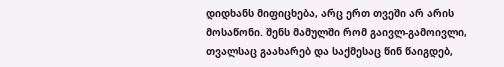დიდხანს მიფიცხება, არც ერთ თვეში არ არის მოსაწონი. შენს მამულში რომ გაივლ-გამოივლი, თვალსაც გაახარებ და საქმესაც წინ წაიგდებ,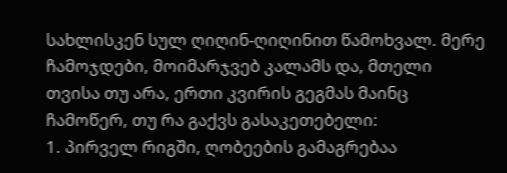სახლისკენ სულ ღიღინ-ღიღინით წამოხვალ. მერე ჩამოჯდები, მოიმარჯვებ კალამს და, მთელი თვისა თუ არა, ერთი კვირის გეგმას მაინც ჩამოწერ, თუ რა გაქვს გასაკეთებელი:
1. პირველ რიგში, ღობეების გამაგრებაა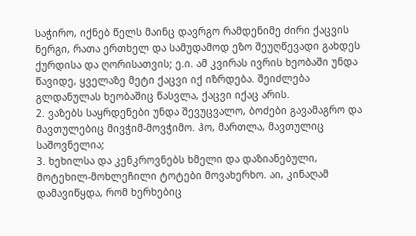საჭირო, იქნებ წელს მაინც დავრგო რამდენიმე ძირი ქაცვის ნერგი, რათა ერთხელ და სამუდამოდ ეზო შეუღწევადი გახდეს ქურდისა და ღორისათვის; ე.ი. ამ კვირას ივრის ხეობაში უნდა წავიდე, ყველაზე მეტი ქაცვი იქ იზრდება. შეიძლება გლდანულას ხეობაშიც წასვლა, ქაცვი იქაც არის.
2. ვაზებს საყრდენები უნდა შევუცვალო, ბოძები გავამაგრო და მავთულებიც მივჭიმ-მოვჭიმო. ჰო, მართლა, მავთულიც საშოვნელია;
3. ხეხილსა და კენკროვნებს ხმელი და დაზიანებული, მოტეხილ-მოხლეჩილი ტოტები მოვახერხო. აი, კინაღამ დამავიწყდა, რომ ხერხებიც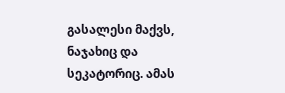გასალესი მაქვს, ნაჯახიც და სეკატორიც. ამას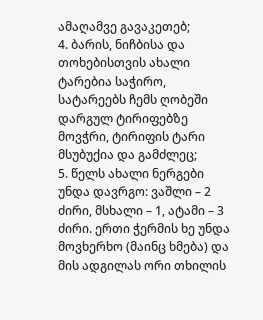ამაღამვე გავაკეთებ;
4. ბარის, ნიჩბისა და თოხებისთვის ახალი ტარებია საჭირო, სატარეებს ჩემს ღობეში დარგულ ტირიფებზე მოვჭრი, ტირიფის ტარი მსუბუქია და გამძლეც;
5. წელს ახალი ნერგები უნდა დავრგო: ვაშლი – 2 ძირი, მსხალი – 1, ატამი – 3 ძირი. ერთი ჭერმის ხე უნდა მოვხერხო (მაინც ხმება) და მის ადგილას ორი თხილის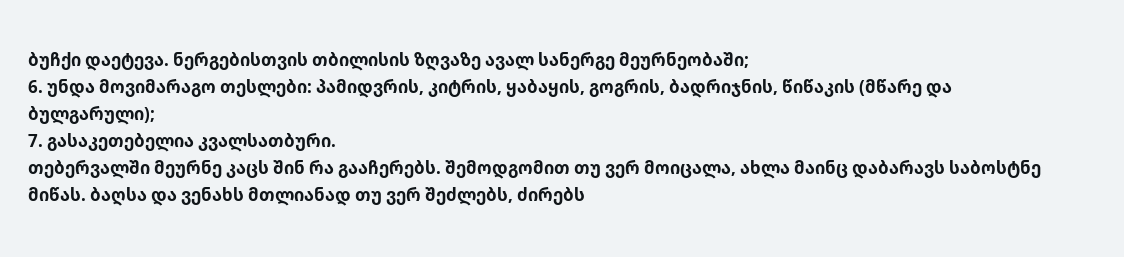ბუჩქი დაეტევა. ნერგებისთვის თბილისის ზღვაზე ავალ სანერგე მეურნეობაში;
6. უნდა მოვიმარაგო თესლები: პამიდვრის, კიტრის, ყაბაყის, გოგრის, ბადრიჯნის, წიწაკის (მწარე და ბულგარული);
7. გასაკეთებელია კვალსათბური.
თებერვალში მეურნე კაცს შინ რა გააჩერებს. შემოდგომით თუ ვერ მოიცალა, ახლა მაინც დაბარავს საბოსტნე მიწას. ბაღსა და ვენახს მთლიანად თუ ვერ შეძლებს, ძირებს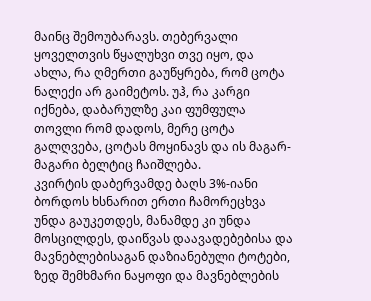მაინც შემოუბარავს. თებერვალი ყოველთვის წყალუხვი თვე იყო, და ახლა, რა ღმერთი გაუწყრება, რომ ცოტა ნალექი არ გაიმეტოს. უჰ, რა კარგი იქნება, დაბარულზე კაი ფუმფულა თოვლი რომ დადოს, მერე ცოტა გალღვება, ცოტას მოყინავს და ის მაგარ-მაგარი ბელტიც ჩაიშლება.
კვირტის დაბერვამდე ბაღს 3%-იანი ბორდოს ხსნარით ერთი ჩამორეცხვა უნდა გაუკეთდეს, მანამდე კი უნდა მოსცილდეს, დაიწვას დაავადებებისა და მავნებლებისაგან დაზიანებული ტოტები, ზედ შემხმარი ნაყოფი და მავნებლების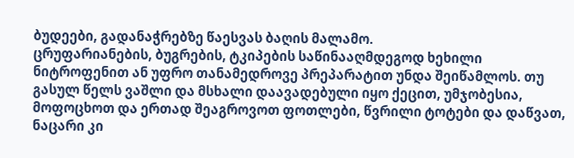ბუდეები, გადანაჭრებზე წაესვას ბაღის მალამო.
ცრუფარიანების, ბუგრების, ტკიპების საწინააღმდეგოდ ხეხილი ნიტროფენით ან უფრო თანამედროვე პრეპარატით უნდა შეიწამლოს. თუ გასულ წელს ვაშლი და მსხალი დაავადებული იყო ქეცით, უმჯობესია, მოფოცხოთ და ერთად შეაგროვოთ ფოთლები, წვრილი ტოტები და დაწვათ, ნაცარი კი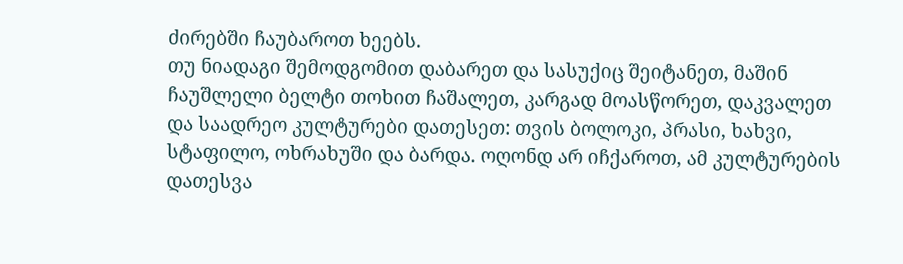ძირებში ჩაუბაროთ ხეებს.
თუ ნიადაგი შემოდგომით დაბარეთ და სასუქიც შეიტანეთ, მაშინ ჩაუშლელი ბელტი თოხით ჩაშალეთ, კარგად მოასწორეთ, დაკვალეთ და საადრეო კულტურები დათესეთ: თვის ბოლოკი, პრასი, ხახვი, სტაფილო, ოხრახუში და ბარდა. ოღონდ არ იჩქაროთ, ამ კულტურების დათესვა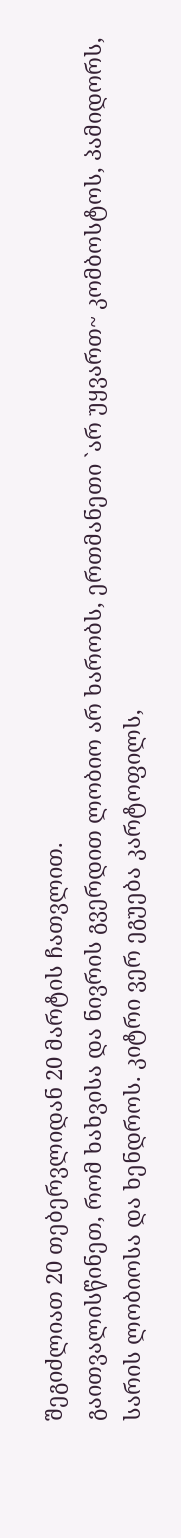შეგიძლიათ 20 თებერვლიდან 20 მარტის ჩათვლით.
გაითვალისწინეთ, რომ ხახვისა და ნივრის გვერდით ლობიო არ ხარობს, ერთმანეთი `არ უყვართ~ კომბოსტოს, პამიდორს, სარის ლობიოსა და ხენდროს. კიტრი ვერ ეგუება კარტოფილს,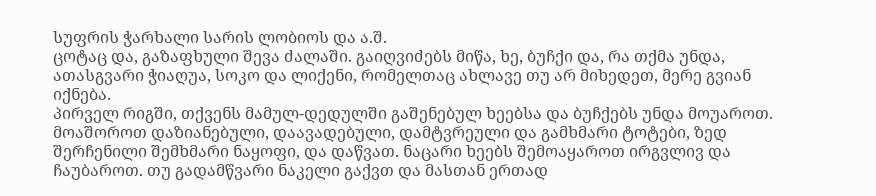სუფრის ჭარხალი სარის ლობიოს და ა.შ.
ცოტაც და, გაზაფხული შევა ძალაში. გაიღვიძებს მიწა, ხე, ბუჩქი და, რა თქმა უნდა, ათასგვარი ჭიაღუა, სოკო და ლიქენი, რომელთაც ახლავე თუ არ მიხედეთ, მერე გვიან იქნება.
პირველ რიგში, თქვენს მამულ-დედულში გაშენებულ ხეებსა და ბუჩქებს უნდა მოუაროთ. მოაშოროთ დაზიანებული, დაავადებული, დამტვრეული და გამხმარი ტოტები, ზედ შერჩენილი შემხმარი ნაყოფი, და დაწვათ. ნაცარი ხეებს შემოაყაროთ ირგვლივ და ჩაუბაროთ. თუ გადამწვარი ნაკელი გაქვთ და მასთან ერთად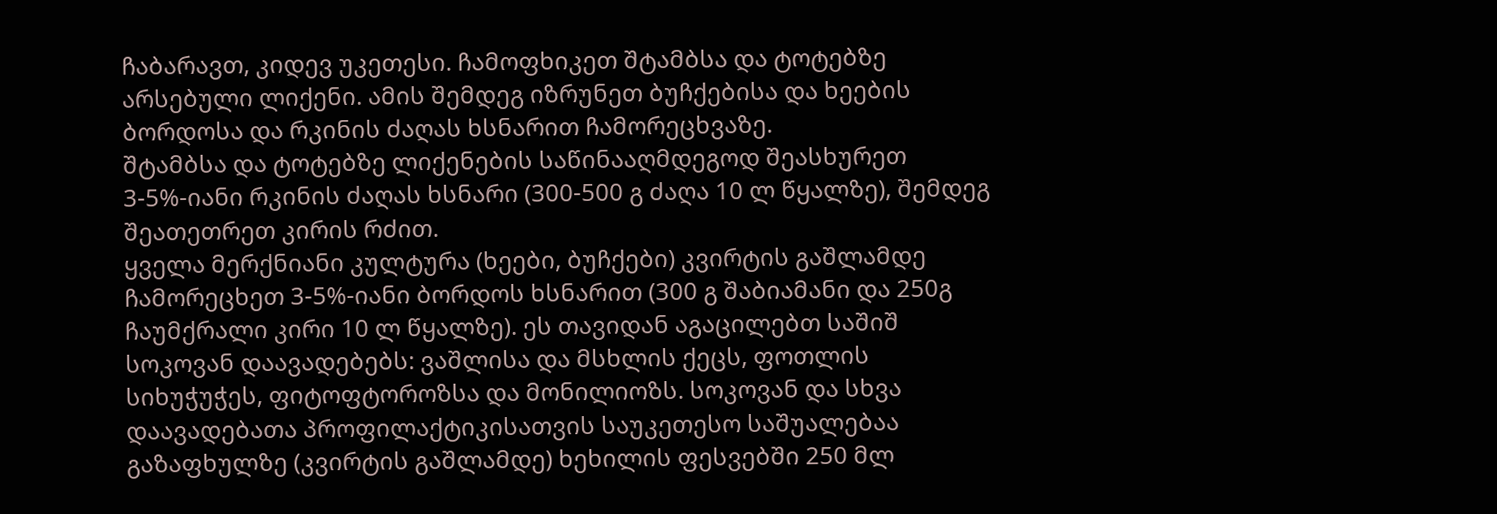ჩაბარავთ, კიდევ უკეთესი. ჩამოფხიკეთ შტამბსა და ტოტებზე არსებული ლიქენი. ამის შემდეგ იზრუნეთ ბუჩქებისა და ხეების ბორდოსა და რკინის ძაღას ხსნარით ჩამორეცხვაზე.
შტამბსა და ტოტებზე ლიქენების საწინააღმდეგოდ შეასხურეთ 3-5%-იანი რკინის ძაღას ხსნარი (300-500 გ ძაღა 10 ლ წყალზე), შემდეგ შეათეთრეთ კირის რძით.
ყველა მერქნიანი კულტურა (ხეები, ბუჩქები) კვირტის გაშლამდე ჩამორეცხეთ 3-5%-იანი ბორდოს ხსნარით (300 გ შაბიამანი და 250გ ჩაუმქრალი კირი 10 ლ წყალზე). ეს თავიდან აგაცილებთ საშიშ სოკოვან დაავადებებს: ვაშლისა და მსხლის ქეცს, ფოთლის სიხუჭუჭეს, ფიტოფტოროზსა და მონილიოზს. სოკოვან და სხვა დაავადებათა პროფილაქტიკისათვის საუკეთესო საშუალებაა გაზაფხულზე (კვირტის გაშლამდე) ხეხილის ფესვებში 250 მლ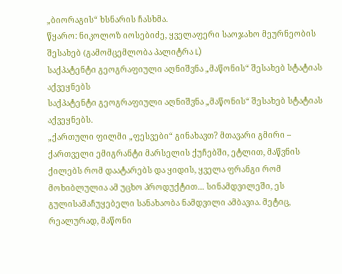„ბიორაგის“ ხსნარის ჩასხმა.
წყარო: ნიკოლოზ იოსებიძე, ყველაფერი საოჯახო მეურნეობის შესახებ (გამომცემლობა პალიტრა L)
საქპატენტი გეოგრაფიული აღნიშვნა „მაწონის“ შესახებ სტატიას აქვეყნებს
საქპატენტი გეოგრაფიული აღნიშვნა „მაწონის“ შესახებ სტატიას აქვეყნებს.
„ქართული ფილმი „ფესვები“ გინახავთ? მთავარი გმირი – ქართველი ემიგრანტი მარსელის ქუჩებში, ეტლით, მაწვნის ქილებს რომ დაატარებს და ყიდის, ყველა ფრანგი რომ მოხიბლულია ამ უცხო პროდუქტით… სინამდვილეში, ეს გულისამაჩუყებელი სანახაობა ნამდვილი ამბავია. მეტიც, რეალურად, მაწონი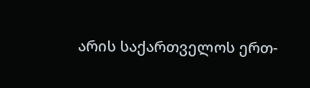არის საქართველოს ერთ-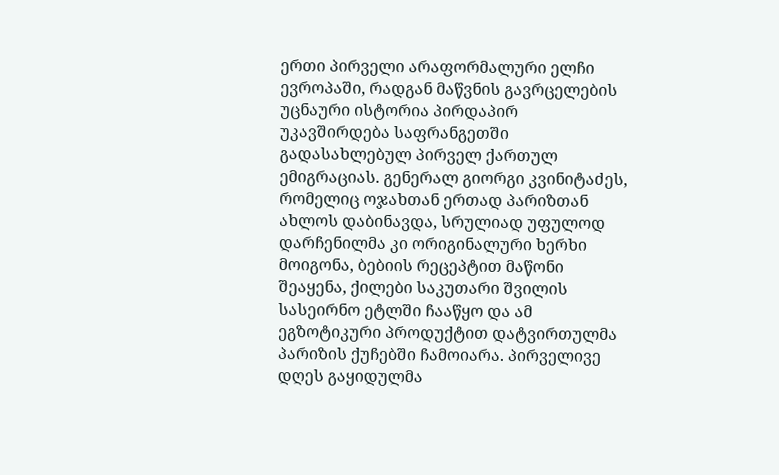ერთი პირველი არაფორმალური ელჩი ევროპაში, რადგან მაწვნის გავრცელების უცნაური ისტორია პირდაპირ უკავშირდება საფრანგეთში გადასახლებულ პირველ ქართულ ემიგრაციას. გენერალ გიორგი კვინიტაძეს, რომელიც ოჯახთან ერთად პარიზთან ახლოს დაბინავდა, სრულიად უფულოდ დარჩენილმა კი ორიგინალური ხერხი მოიგონა, ბებიის რეცეპტით მაწონი შეაყენა, ქილები საკუთარი შვილის სასეირნო ეტლში ჩააწყო და ამ ეგზოტიკური პროდუქტით დატვირთულმა პარიზის ქუჩებში ჩამოიარა. პირველივე დღეს გაყიდულმა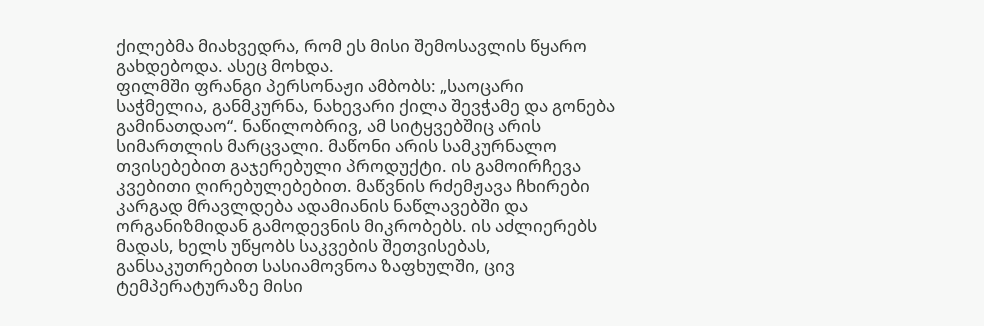ქილებმა მიახვედრა, რომ ეს მისი შემოსავლის წყარო გახდებოდა. ასეც მოხდა.
ფილმში ფრანგი პერსონაჟი ამბობს: „საოცარი საჭმელია, განმკურნა, ნახევარი ქილა შევჭამე და გონება გამინათდაო“. ნაწილობრივ, ამ სიტყვებშიც არის სიმართლის მარცვალი. მაწონი არის სამკურნალო თვისებებით გაჯერებული პროდუქტი. ის გამოირჩევა კვებითი ღირებულებებით. მაწვნის რძემჟავა ჩხირები კარგად მრავლდება ადამიანის ნაწლავებში და ორგანიზმიდან გამოდევნის მიკრობებს. ის აძლიერებს მადას, ხელს უწყობს საკვების შეთვისებას, განსაკუთრებით სასიამოვნოა ზაფხულში, ცივ ტემპერატურაზე მისი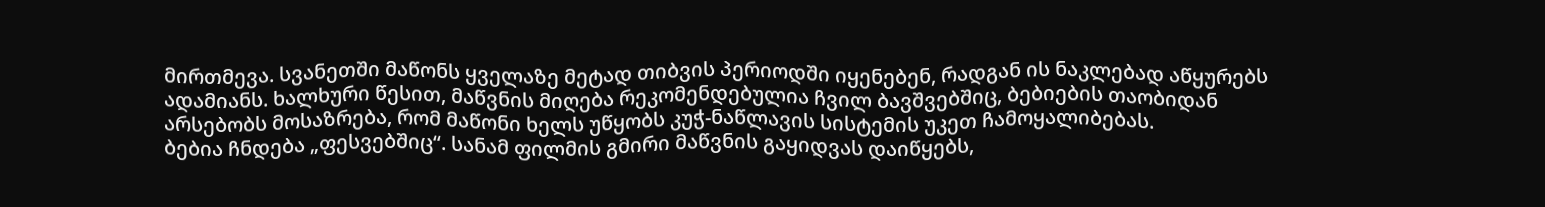მირთმევა. სვანეთში მაწონს ყველაზე მეტად თიბვის პერიოდში იყენებენ, რადგან ის ნაკლებად აწყურებს ადამიანს. ხალხური წესით, მაწვნის მიღება რეკომენდებულია ჩვილ ბავშვებშიც, ბებიების თაობიდან არსებობს მოსაზრება, რომ მაწონი ხელს უწყობს კუჭ-ნაწლავის სისტემის უკეთ ჩამოყალიბებას.
ბებია ჩნდება „ფესვებშიც“. სანამ ფილმის გმირი მაწვნის გაყიდვას დაიწყებს,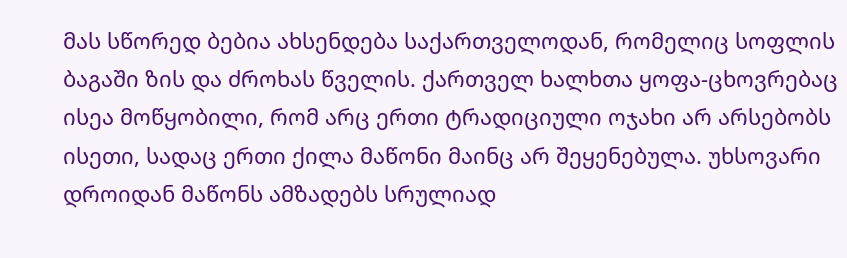მას სწორედ ბებია ახსენდება საქართველოდან, რომელიც სოფლის ბაგაში ზის და ძროხას წველის. ქართველ ხალხთა ყოფა-ცხოვრებაც ისეა მოწყობილი, რომ არც ერთი ტრადიციული ოჯახი არ არსებობს ისეთი, სადაც ერთი ქილა მაწონი მაინც არ შეყენებულა. უხსოვარი დროიდან მაწონს ამზადებს სრულიად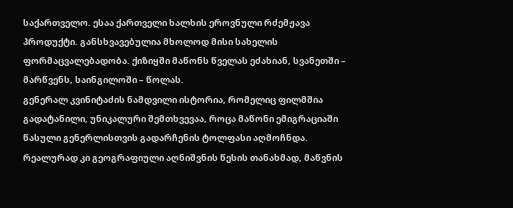საქართველო. ესაა ქართველი ხალხის ეროვნული რძემჟავა პროდუქტი. განსხვავებულია მხოლოდ მისი სახელის ფორმაცვალებადობა. ქიზიყში მაწონს წველას ეძახიან, სვანეთში – მარწვენს, საინგილოში – წოლას.
გენერალ კვინიტაძის ნამდვილი ისტორია, რომელიც ფილმშია გადატანილი, უნიკალური შემთხვევაა, როცა მაწონი ემიგრაციაში წასული გენერლისთვის გადარჩენის ტოლფასი აღმოჩნდა. რეალურად კი გეოგრაფიული აღნიშვნის წესის თანახმად, მაწვნის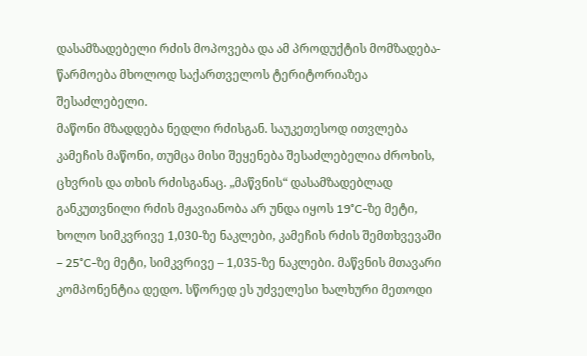დასამზადებელი რძის მოპოვება და ამ პროდუქტის მომზადება-წარმოება მხოლოდ საქართველოს ტერიტორიაზეა შესაძლებელი.
მაწონი მზადდება ნედლი რძისგან. საუკეთესოდ ითვლება კამეჩის მაწონი, თუმცა მისი შეყენება შესაძლებელია ძროხის, ცხვრის და თხის რძისგანაც. „მაწვნის“ დასამზადებლად განკუთვნილი რძის მჟავიანობა არ უნდა იყოს 19°C-ზე მეტი, ხოლო სიმკვრივე 1,030-ზე ნაკლები, კამეჩის რძის შემთხვევაში – 25°C-ზე მეტი, სიმკვრივე – 1,035-ზე ნაკლები. მაწვნის მთავარი კომპონენტია დედო. სწორედ ეს უძველესი ხალხური მეთოდი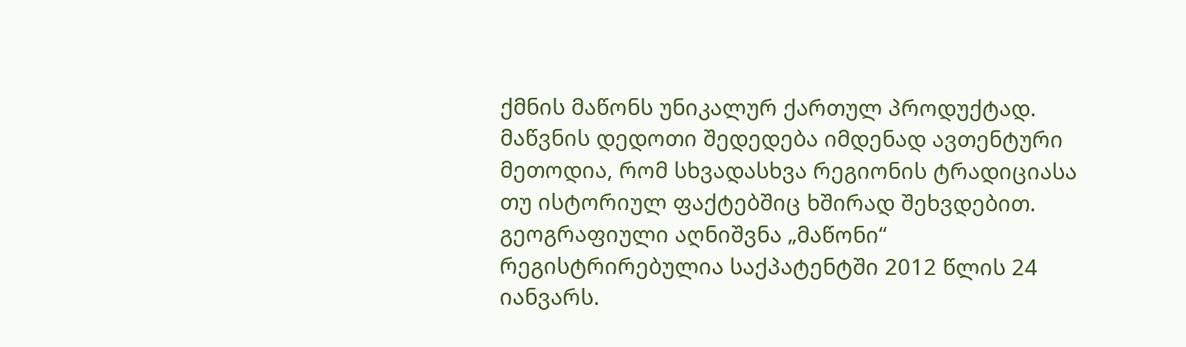ქმნის მაწონს უნიკალურ ქართულ პროდუქტად. მაწვნის დედოთი შედედება იმდენად ავთენტური მეთოდია, რომ სხვადასხვა რეგიონის ტრადიციასა თუ ისტორიულ ფაქტებშიც ხშირად შეხვდებით.
გეოგრაფიული აღნიშვნა „მაწონი“ რეგისტრირებულია საქპატენტში 2012 წლის 24 იანვარს.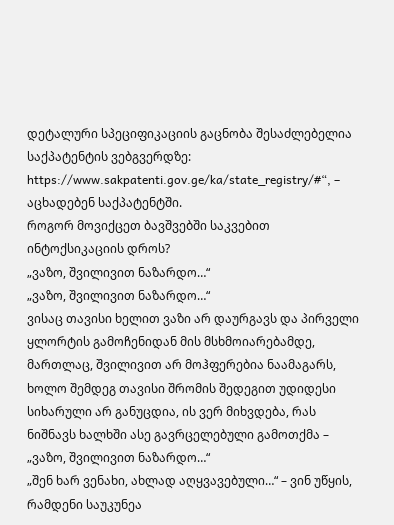დეტალური სპეციფიკაციის გაცნობა შესაძლებელია საქპატენტის ვებგვერდზე: https://www.sakpatenti.gov.ge/ka/state_registry/#“, – აცხადებენ საქპატენტში.
როგორ მოვიქცეთ ბავშვებში საკვებით ინტოქსიკაციის დროს?
„ვაზო, შვილივით ნაზარდო…“
„ვაზო, შვილივით ნაზარდო…“
ვისაც თავისი ხელით ვაზი არ დაურგავს და პირველი ყლორტის გამოჩენიდან მის მსხმოიარებამდე, მართლაც, შვილივით არ მოჰფერებია ნაამაგარს, ხოლო შემდეგ თავისი შრომის შედეგით უდიდესი სიხარული არ განუცდია, ის ვერ მიხვდება, რას ნიშნავს ხალხში ასე გავრცელებული გამოთქმა – „ვაზო, შვილივით ნაზარდო…“
„შენ ხარ ვენახი, ახლად აღყვავებული…“ – ვინ უწყის, რამდენი საუკუნეა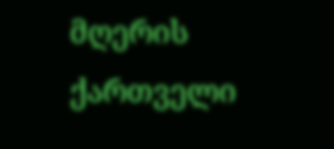მღერის ქართველი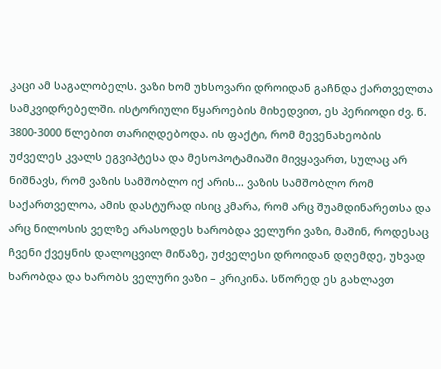კაცი ამ საგალობელს. ვაზი ხომ უხსოვარი დროიდან გაჩნდა ქართველთა სამკვიდრებელში. ისტორიული წყაროების მიხედვით, ეს პერიოდი ძვ. წ. 3800-3000 წლებით თარიღდებოდა. ის ფაქტი, რომ მევენახეობის უძველეს კვალს ეგვიპტესა და მესოპოტამიაში მივყავართ, სულაც არ ნიშნავს, რომ ვაზის სამშობლო იქ არის… ვაზის სამშობლო რომ საქართველოა, ამის დასტურად ისიც კმარა, რომ არც შუამდინარეთსა და არც ნილოსის ველზე არასოდეს ხარობდა ველური ვაზი, მაშინ, როდესაც ჩვენი ქვეყნის დალოცვილ მიწაზე, უძველესი დროიდან დღემდე, უხვად ხარობდა და ხარობს ველური ვაზი – კრიკინა. სწორედ ეს გახლავთ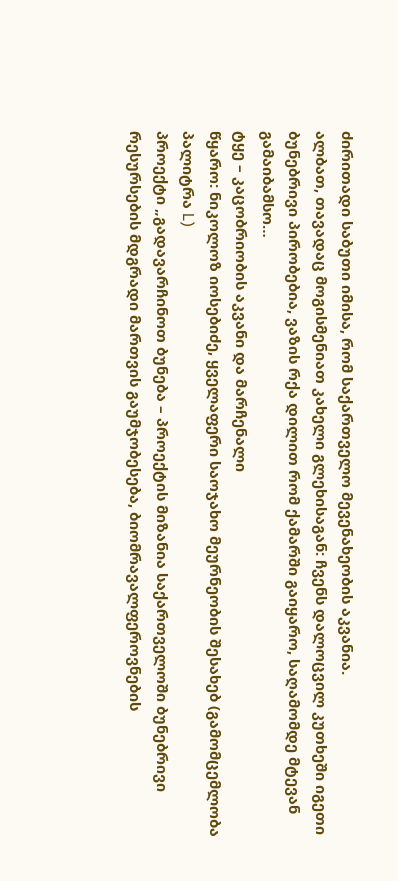ძირითადი საბუთი იმისა, რომ საქართველო მევენახეობის აკვანია.
ალბათ, თავადაც მოგისმენიათ კახელი გლეხისაგან: ჩვენს დალოცვილ კუთხეში იგეთი ბუნებრივი პირობებია, ვაზის რქა დილით რომ ქამარში გაიყარო, საღამომდე მტევან გამაიბამსო…
ტყე – კაცობრიობის აკვანი და მარჩენალი
წყარო: ნიკოლოზ იოსებიძე, ყველაფერი საოჯახო მეურნეობის შესახებ (გამომცემლობა პალიტრა L)
პროექტი „გადავარჩინოთ ბუნება – პროექტის მიზანია საქართველოში ბუნებრივი რესურსების მდგრადი მართვის გაუმჯობესება, ბიომრავალფეროვნების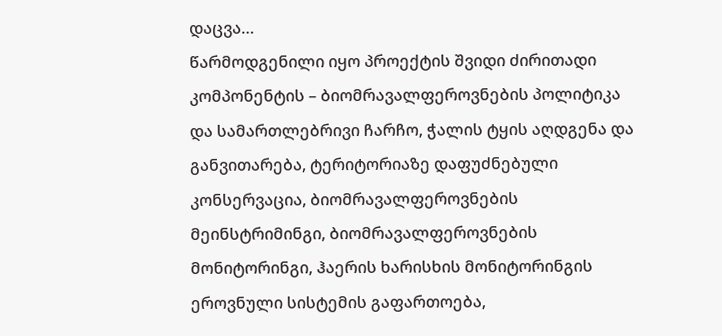დაცვა…
წარმოდგენილი იყო პროექტის შვიდი ძირითადი კომპონენტის – ბიომრავალფეროვნების პოლიტიკა და სამართლებრივი ჩარჩო, ჭალის ტყის აღდგენა და განვითარება, ტერიტორიაზე დაფუძნებული კონსერვაცია, ბიომრავალფეროვნების მეინსტრიმინგი, ბიომრავალფეროვნების მონიტორინგი, ჰაერის ხარისხის მონიტორინგის ეროვნული სისტემის გაფართოება,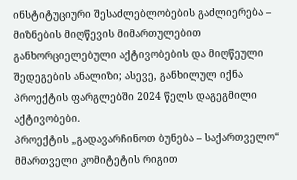ინსტიტუციური შესაძლებლობების გაძლიერება – მიზნების მიღწევის მიმართულებით განხორციელებული აქტივობების და მიღწეული შედეგების ანალიზი; ასევე, განხილულ იქნა პროექტის ფარგლებში 2024 წელს დაგეგმილი აქტივობები.
პროექტის „გადავარჩინოთ ბუნება – საქართველო“ მმართველი კომიტეტის რიგით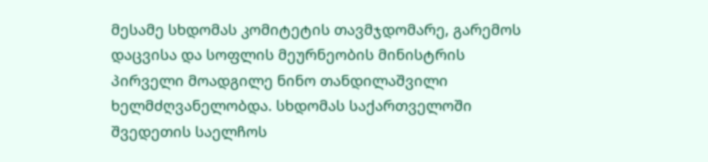მესამე სხდომას კომიტეტის თავმჯდომარე, გარემოს დაცვისა და სოფლის მეურნეობის მინისტრის პირველი მოადგილე ნინო თანდილაშვილი ხელმძღვანელობდა. სხდომას საქართველოში შვედეთის საელჩოს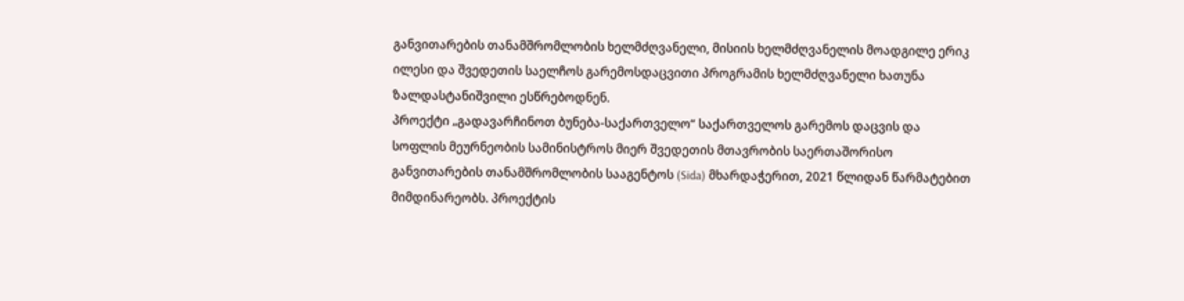განვითარების თანამშრომლობის ხელმძღვანელი, მისიის ხელმძღვანელის მოადგილე ერიკ ილესი და შვედეთის საელჩოს გარემოსდაცვითი პროგრამის ხელმძღვანელი ხათუნა ზალდასტანიშვილი ესწრებოდნენ.
პროექტი „გადავარჩინოთ ბუნება-საქართველო“ საქართველოს გარემოს დაცვის და სოფლის მეურნეობის სამინისტროს მიერ შვედეთის მთავრობის საერთაშორისო განვითარების თანამშრომლობის სააგენტოს (Sida) მხარდაჭერით, 2021 წლიდან წარმატებით მიმდინარეობს. პროექტის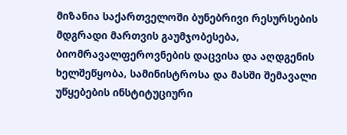მიზანია საქართველოში ბუნებრივი რესურსების მდგრადი მართვის გაუმჯობესება, ბიომრავალფეროვნების დაცვისა და აღდგენის ხელშეწყობა, სამინისტროსა და მასში შემავალი უწყებების ინსტიტუციური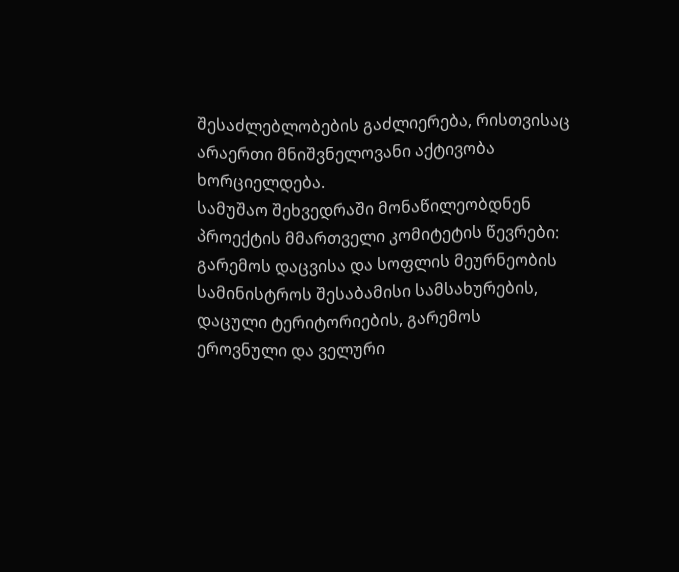შესაძლებლობების გაძლიერება, რისთვისაც არაერთი მნიშვნელოვანი აქტივობა ხორციელდება.
სამუშაო შეხვედრაში მონაწილეობდნენ პროექტის მმართველი კომიტეტის წევრები: გარემოს დაცვისა და სოფლის მეურნეობის სამინისტროს შესაბამისი სამსახურების, დაცული ტერიტორიების, გარემოს ეროვნული და ველური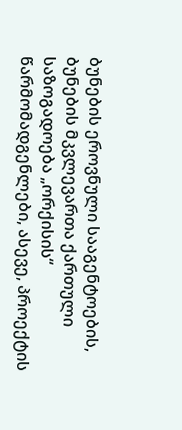ბუნების ეროვნული სააგენტოების, ბუნების მკვლევართა ქართული საზოგადოება „ორქისის“ წარმომადგენლები, ასევე, პროექტის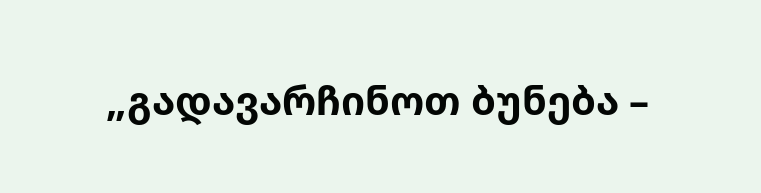„გადავარჩინოთ ბუნება –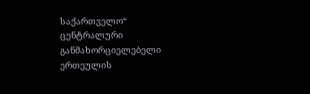საქართველო“ ცენტრალური განმახორციელებელი ერთეულის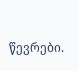წევრები.